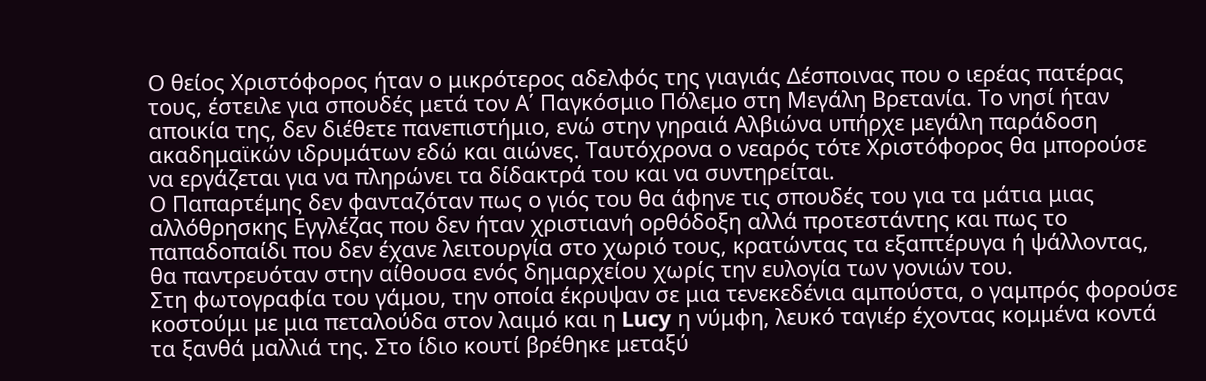Ο θείος Χριστόφορος ήταν ο μικρότερος αδελφός της γιαγιάς Δέσποινας που ο ιερέας πατέρας τους, έστειλε για σπουδές μετά τον Α΄ Παγκόσμιο Πόλεμο στη Μεγάλη Βρετανία. Το νησί ήταν αποικία της, δεν διέθετε πανεπιστήμιο, ενώ στην γηραιά Αλβιώνα υπήρχε μεγάλη παράδοση ακαδημαϊκών ιδρυμάτων εδώ και αιώνες. Ταυτόχρονα ο νεαρός τότε Χριστόφορος θα μπορούσε να εργάζεται για να πληρώνει τα δίδακτρά του και να συντηρείται.
Ο Παπαρτέμης δεν φανταζόταν πως ο γιός του θα άφηνε τις σπουδές του για τα μάτια μιας αλλόθρησκης Εγγλέζας που δεν ήταν χριστιανή ορθόδοξη αλλά προτεστάντης και πως το παπαδοπαίδι που δεν έχανε λειτουργία στο χωριό τους, κρατώντας τα εξαπτέρυγα ή ψάλλοντας, θα παντρευόταν στην αίθουσα ενός δημαρχείου χωρίς την ευλογία των γονιών του.
Στη φωτογραφία του γάμου, την οποία έκρυψαν σε μια τενεκεδένια αμπούστα, ο γαμπρός φορούσε κοστούμι με μια πεταλούδα στον λαιμό και η Lucy η νύμφη, λευκό ταγιέρ έχοντας κομμένα κοντά τα ξανθά μαλλιά της. Στο ίδιο κουτί βρέθηκε μεταξύ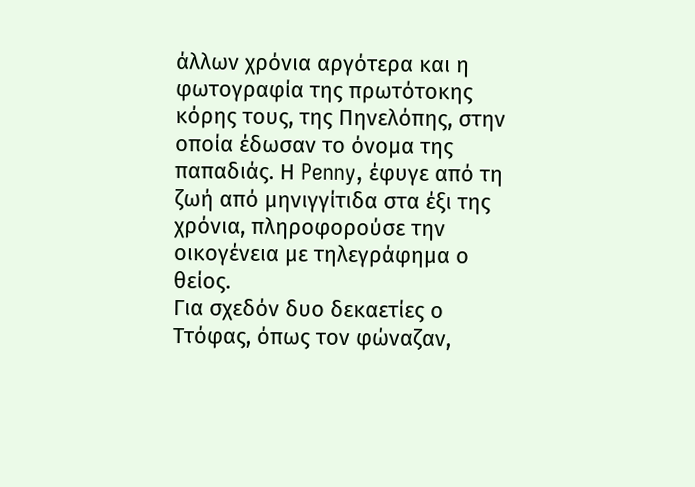άλλων χρόνια αργότερα και η φωτογραφία της πρωτότοκης κόρης τους, της Πηνελόπης, στην οποία έδωσαν το όνομα της παπαδιάς. Η Penny, έφυγε από τη ζωή από μηνιγγίτιδα στα έξι της χρόνια, πληροφορούσε την οικογένεια με τηλεγράφημα ο θείος.
Για σχεδόν δυο δεκαετίες ο Ττόφας, όπως τον φώναζαν,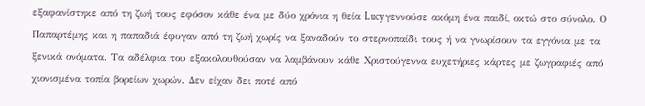εξαφανίστηκε από τη ζωή τους εφόσον κάθε ένα με δύο χρόνια η θεία Lucy γεννούσε ακόμη ένα παιδί, οκτώ στο σύνολο. Ο Παπαρτέμης και η παπαδιά έφυγαν από τη ζωή χωρίς να ξαναδούν το στερνοπαίδι τους ή να γνωρίσουν τα εγγόνια με τα ξενικά ονόματα. Τα αδέλφια του εξακολουθούσαν να λαμβάνουν κάθε Χριστούγεννα ευχετήριες κάρτες με ζωγραφιές από χιονισμένα τοπία βορείων χωρών. Δεν είχαν δει ποτέ από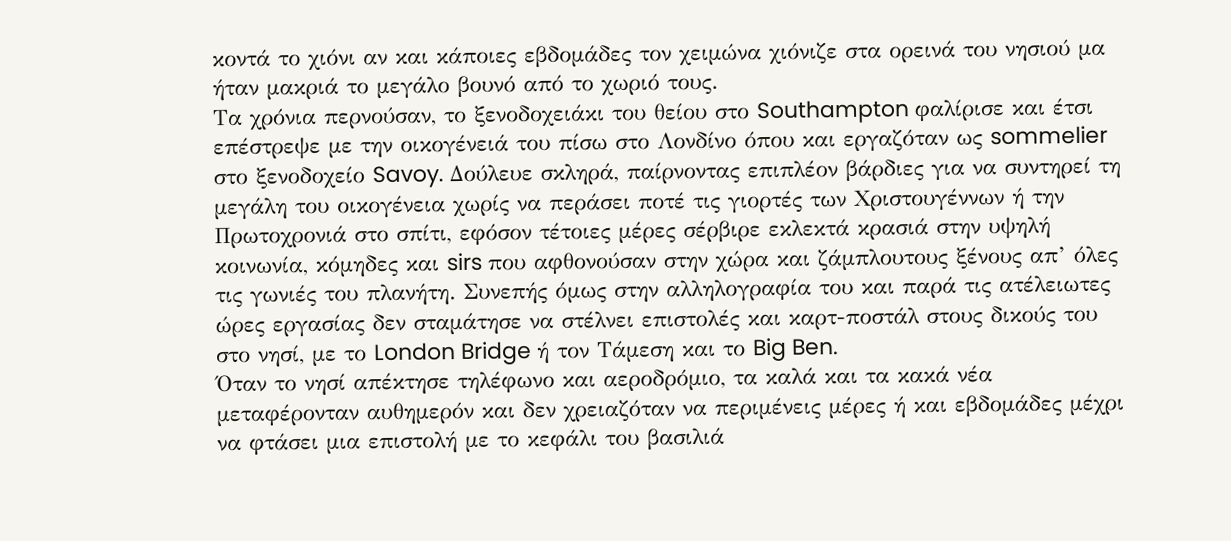κοντά το χιόνι αν και κάποιες εβδομάδες τον χειμώνα χιόνιζε στα ορεινά του νησιού μα ήταν μακριά το μεγάλο βουνό από το χωριό τους.
Tα χρόνια περνούσαν, το ξενοδοχειάκι του θείου στο Southampton φαλίρισε και έτσι επέστρεψε με την οικογένειά του πίσω στο Λονδίνο όπου και εργαζόταν ως sommelier στο ξενοδοχείο Savoy. Δούλευε σκληρά, παίρνοντας επιπλέον βάρδιες για να συντηρεί τη μεγάλη του οικογένεια χωρίς να περάσει ποτέ τις γιορτές των Χριστουγέννων ή την Πρωτοχρονιά στο σπίτι, εφόσον τέτοιες μέρες σέρβιρε εκλεκτά κρασιά στην υψηλή κοινωνία, κόμηδες και sirs που αφθονούσαν στην χώρα και ζάμπλουτους ξένους απ’ όλες τις γωνιές του πλανήτη. Συνεπής όμως στην αλληλογραφία του και παρά τις ατέλειωτες ώρες εργασίας δεν σταμάτησε να στέλνει επιστολές και καρτ-ποστάλ στους δικούς του στο νησί, με το London Bridge ή τον Τάμεση και το Big Ben.
Όταν το νησί απέκτησε τηλέφωνο και αεροδρόμιο, τα καλά και τα κακά νέα μεταφέρονταν αυθημερόν και δεν χρειαζόταν να περιμένεις μέρες ή και εβδομάδες μέχρι να φτάσει μια επιστολή με το κεφάλι του βασιλιά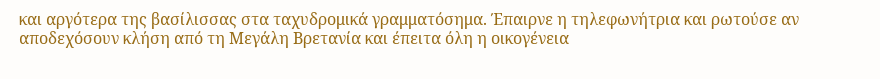και αργότερα της βασίλισσας στα ταχυδρομικά γραμματόσημα. Έπαιρνε η τηλεφωνήτρια και ρωτούσε αν αποδεχόσουν κλήση από τη Μεγάλη Βρετανία και έπειτα όλη η οικογένεια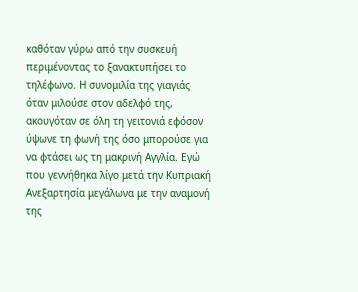καθόταν γύρω από την συσκευή περιμένοντας το ξανακτυπήσει το τηλέφωνο. Η συνομιλία της γιαγιάς όταν μιλούσε στον αδελφό της, ακουγόταν σε όλη τη γειτονιά εφόσον ύψωνε τη φωνή της όσο μπορούσε για να φτάσει ως τη μακρινή Αγγλία. Εγώ που γεννήθηκα λίγο μετά την Κυπριακή Ανεξαρτησία μεγάλωνα με την αναμονή της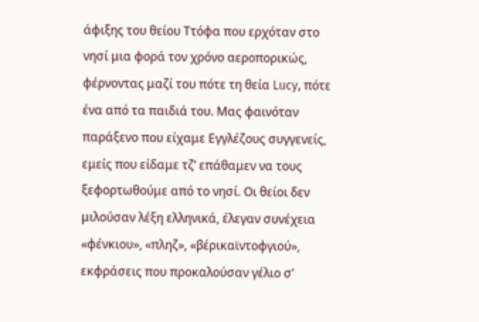άφιξης του θείου Ττόφα που ερχόταν στο νησί μια φορά τον χρόνο αεροπορικώς, φέρνοντας μαζί του πότε τη θεία Lucy, πότε ένα από τα παιδιά του. Μας φαινόταν παράξενο που είχαμε Εγγλέζους συγγενείς, εμείς που είδαμε τζ’ επάθαμεν να τους ξεφορτωθούμε από το νησί. Οι θείοι δεν μιλούσαν λέξη ελληνικά, έλεγαν συνέχεια «φένκιου», «πληζ», «βέρικαϊντοφγιού», εκφράσεις που προκαλούσαν γέλιο σ’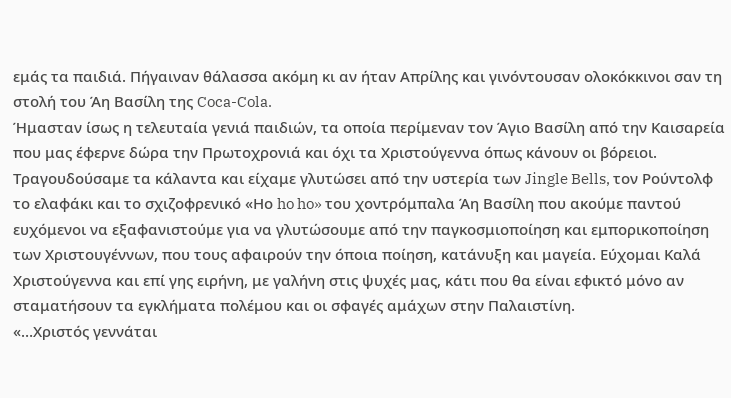εμάς τα παιδιά. Πήγαιναν θάλασσα ακόμη κι αν ήταν Απρίλης και γινόντουσαν ολοκόκκινοι σαν τη στολή του Άη Βασίλη της Coca-Cola.
Ήμασταν ίσως η τελευταία γενιά παιδιών, τα οποία περίμεναν τον Άγιο Βασίλη από την Καισαρεία που μας έφερνε δώρα την Πρωτοχρονιά και όχι τα Χριστούγεννα όπως κάνουν οι βόρειοι. Τραγουδούσαμε τα κάλαντα και είχαμε γλυτώσει από την υστερία των Jingle Bells, τον Ρούντολφ το ελαφάκι και το σχιζοφρενικό «Ηο ho ho» του χοντρόμπαλα Άη Βασίλη που ακούμε παντού ευχόμενοι να εξαφανιστούμε για να γλυτώσουμε από την παγκοσμιοποίηση και εμπορικοποίηση των Χριστουγέννων, που τους αφαιρούν την όποια ποίηση, κατάνυξη και μαγεία. Εύχομαι Καλά Χριστούγεννα και επί γης ειρήνη, με γαλήνη στις ψυχές μας, κάτι που θα είναι εφικτό μόνο αν σταματήσουν τα εγκλήματα πολέμου και οι σφαγές αμάχων στην Παλαιστίνη.
«…Χριστός γεννάται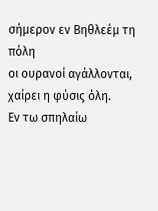σήμερον εν Βηθλεέμ τη πόλη
οι ουρανοί αγάλλονται, χαίρει η φύσις όλη.
Εν τω σπηλαίω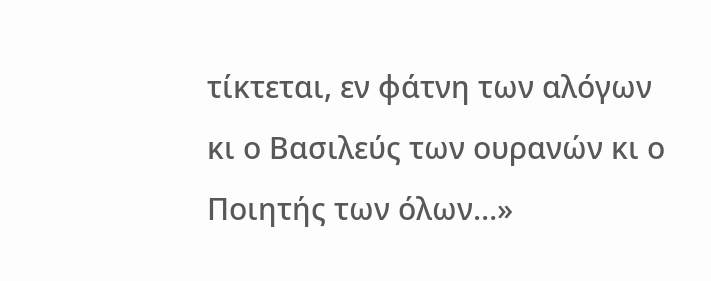τίκτεται, εν φάτνη των αλόγων
κι ο Βασιλεύς των ουρανών κι ο Ποιητής των όλων…»